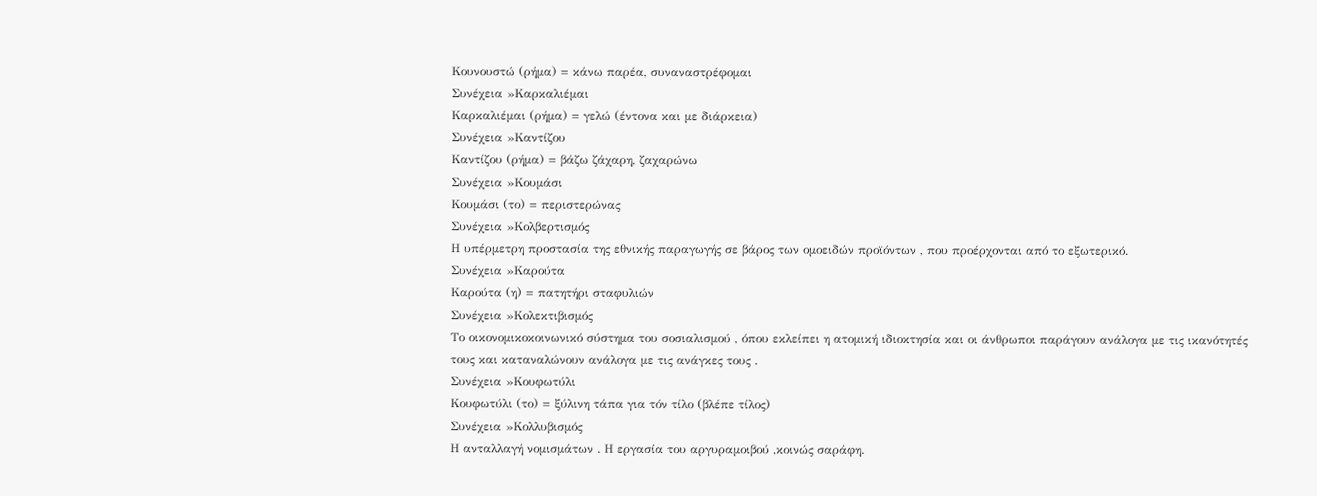Κουνουστώ (ρήμα) = κάνω παρέα, συναναστρέφομαι
Συνέχεια »Καρκαλιέμαι
Καρκαλιέμαι (ρήμα) = γελώ (έντονα και με διάρκεια)
Συνέχεια »Καντίζου
Καντίζου (ρήμα) = βάζω ζάχαρη, ζαχαρώνω
Συνέχεια »Κουμάσι
Κουμάσι (το) = περιστερώνας
Συνέχεια »Κολβερτισμός
Η υπέρμετρη προστασία της εθνικής παραγωγής σε βάρος των ομοειδών προϊόντων , που προέρχονται από το εξωτερικό.
Συνέχεια »Καρούτα
Καρούτα (η) = πατητήρι σταφυλιών
Συνέχεια »Κολεκτιβισμός
Το οικονομικοκοινωνικό σύστημα του σοσιαλισμού , όπου εκλείπει η ατομική ιδιοκτησία και οι άνθρωποι παράγουν ανάλογα με τις ικανότητές τους και καταναλώνουν ανάλογα με τις ανάγκες τους .
Συνέχεια »Κουφωτύλι
Κουφωτύλι (το) = ξύλινη τάπα για τόν τίλο (βλέπε τίλος)
Συνέχεια »Κολλυβισμός
Η ανταλλαγή νομισμάτων . Η εργασία του αργυραμοιβού ,κοινώς σαράφη.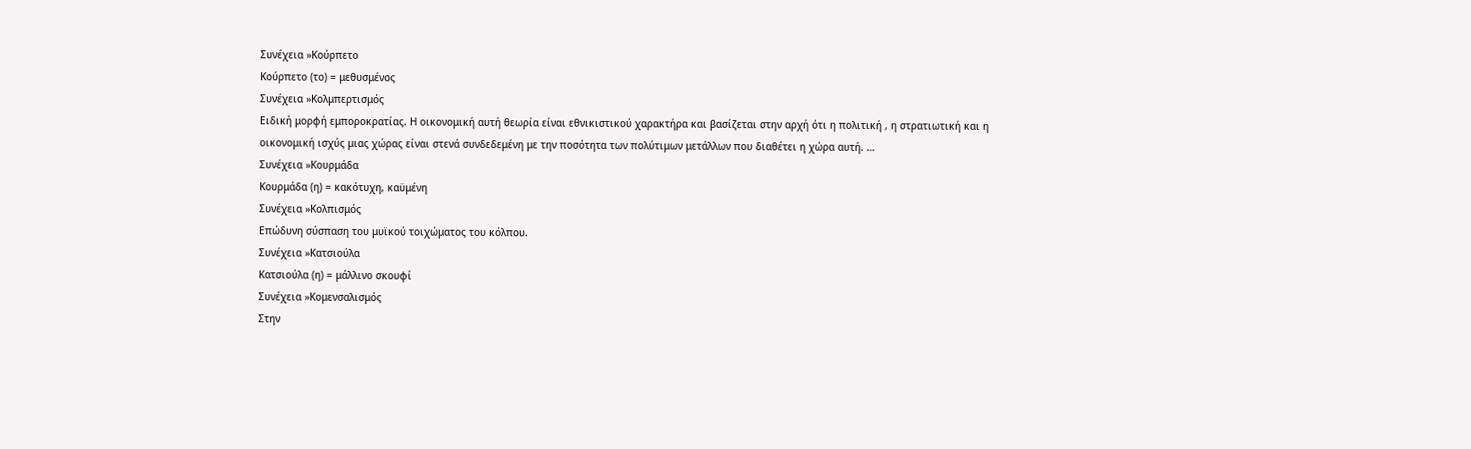Συνέχεια »Κούρπετο
Κούρπετο (το) = μεθυσμένος
Συνέχεια »Κολμπερτισμός
Ειδική μορφή εμποροκρατίας. Η οικονομική αυτή θεωρία είναι εθνικιστικού χαρακτήρα και βασίζεται στην αρχή ότι η πολιτική , η στρατιωτική και η οικονομική ισχύς μιας χώρας είναι στενά συνδεδεμένη με την ποσότητα των πολύτιμων μετάλλων που διαθέτει η χώρα αυτή. …
Συνέχεια »Κουρμάδα
Κουρμάδα (η) = κακότυχη, καϋμένη
Συνέχεια »Κολπισμός
Επώδυνη σύσπαση του μυϊκού τοιχώματος του κόλπου.
Συνέχεια »Κατσιούλα
Κατσιούλα (η) = μάλλινο σκουφί
Συνέχεια »Κομενσαλισμός
Στην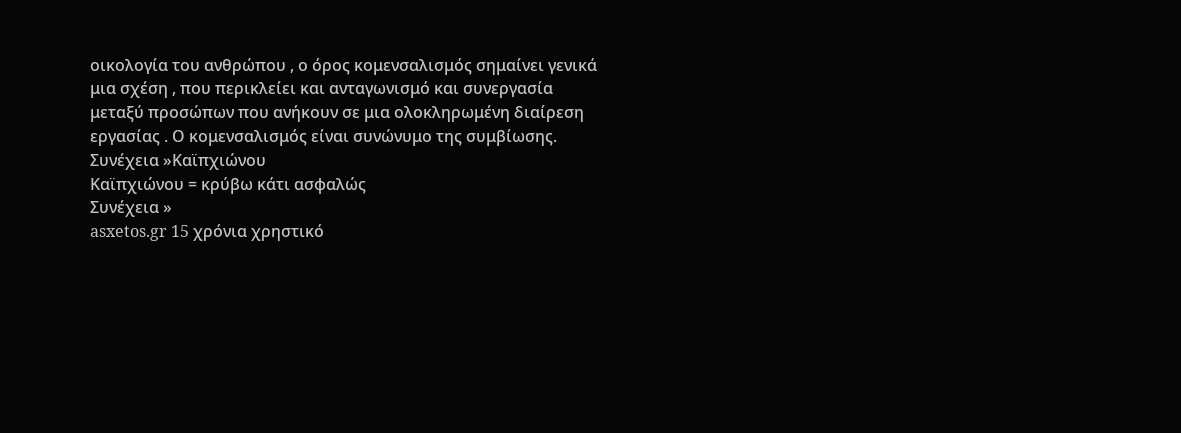οικολογία του ανθρώπου , ο όρος κομενσαλισμός σημαίνει γενικά μια σχέση , που περικλείει και ανταγωνισμό και συνεργασία μεταξύ προσώπων που ανήκουν σε μια ολοκληρωμένη διαίρεση εργασίας . Ο κομενσαλισμός είναι συνώνυμο της συμβίωσης.
Συνέχεια »Καϊπχιώνου
Καϊπχιώνου = κρύβω κάτι ασφαλώς
Συνέχεια »
asxetos.gr 15 χρόνια χρηστικό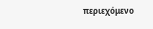περιεχόμενο